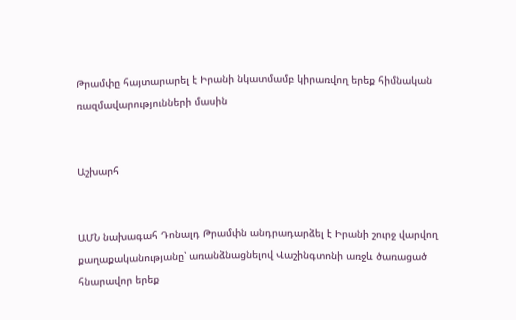Թրամփը հայտարարել է Իրանի նկատմամբ կիրառվող երեք հիմնական ռազմավարությունների մասին


Աշխարհ


ԱՄՆ նախագահ Դոնալդ Թրամփն անդրադարձել է Իրանի շուրջ վարվող քաղաքականությանը՝ առանձնացնելով Վաշինգտոնի առջև ծառացած հնարավոր երեք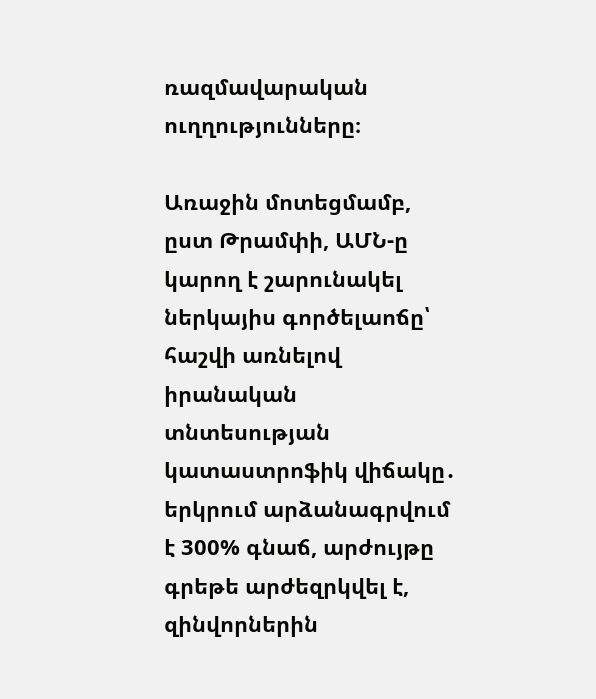ռազմավարական ուղղությունները։

Առաջին մոտեցմամբ, ըստ Թրամփի, ԱՄՆ-ը կարող է շարունակել ներկայիս գործելաոճը՝ հաշվի առնելով իրանական տնտեսության կատաստրոֆիկ վիճակը․ երկրում արձանագրվում է 300% գնաճ, արժույթը գրեթե արժեզրկվել է, զինվորներին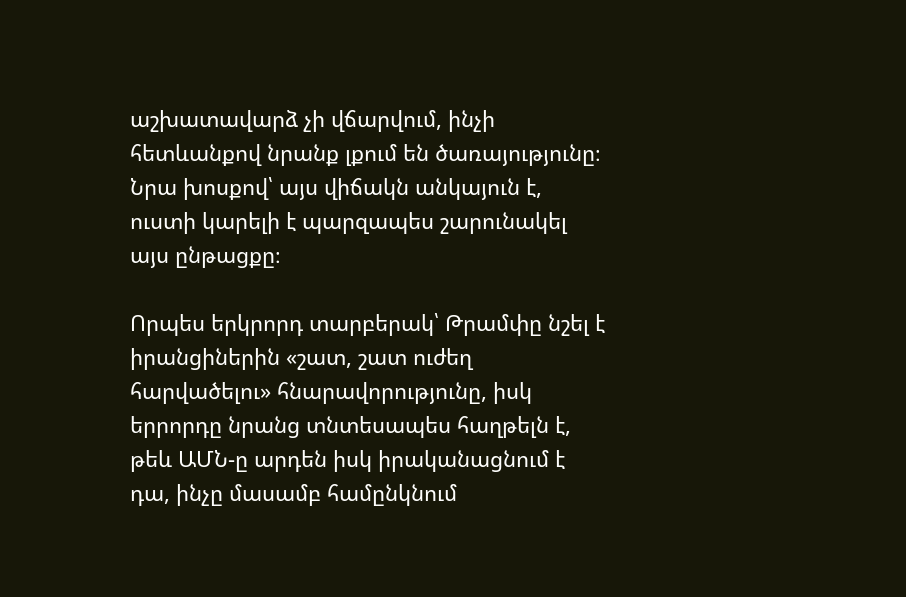աշխատավարձ չի վճարվում, ինչի հետևանքով նրանք լքում են ծառայությունը։ Նրա խոսքով՝ այս վիճակն անկայուն է, ուստի կարելի է պարզապես շարունակել այս ընթացքը։

Որպես երկրորդ տարբերակ՝ Թրամփը նշել է իրանցիներին «շատ, շատ ուժեղ հարվածելու» հնարավորությունը, իսկ երրորդը նրանց տնտեսապես հաղթելն է, թեև ԱՄՆ-ը արդեն իսկ իրականացնում է դա, ինչը մասամբ համընկնում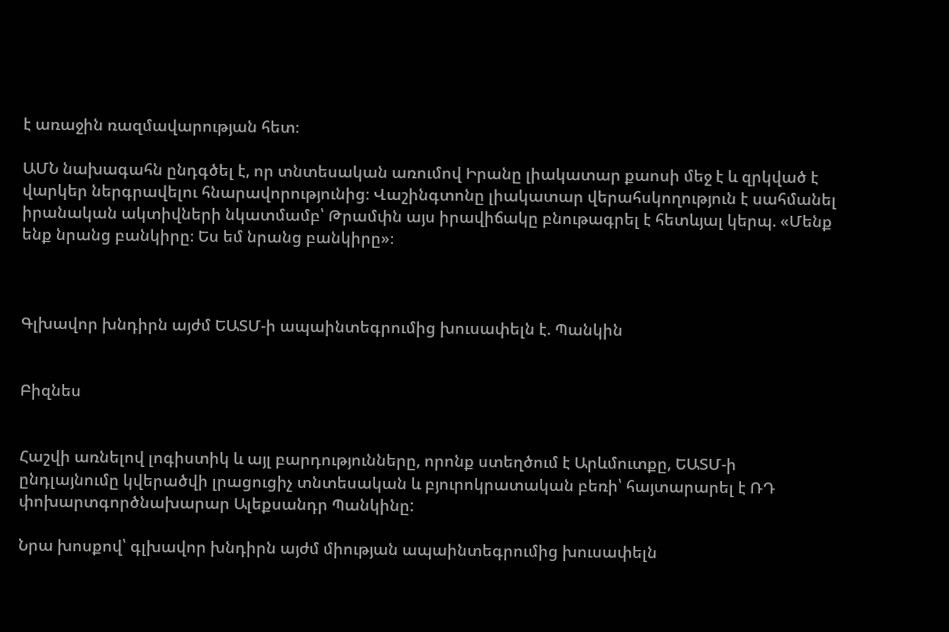է առաջին ռազմավարության հետ։

ԱՄՆ նախագահն ընդգծել է, որ տնտեսական առումով Իրանը լիակատար քաոսի մեջ է և զրկված է վարկեր ներգրավելու հնարավորությունից։ Վաշինգտոնը լիակատար վերահսկողություն է սահմանել իրանական ակտիվների նկատմամբ՝ Թրամփն այս իրավիճակը բնութագրել է հետևյալ կերպ. «Մենք ենք նրանց բանկիրը։ Ես եմ նրանց բանկիրը»։



Գլխավոր խնդիրն այժմ ԵԱՏՄ-ի ապաինտեգրումից խուսափելն է. Պանկին


Բիզնես


Հաշվի առնելով լոգիստիկ և այլ բարդությունները, որոնք ստեղծում է Արևմուտքը, ԵԱՏՄ-ի ընդլայնումը կվերածվի լրացուցիչ տնտեսական և բյուրոկրատական բեռի՝ հայտարարել է ՌԴ փոխարտգործնախարար Ալեքսանդր Պանկինը:

Նրա խոսքով՝ գլխավոր խնդիրն այժմ միության ապաինտեգրումից խուսափելն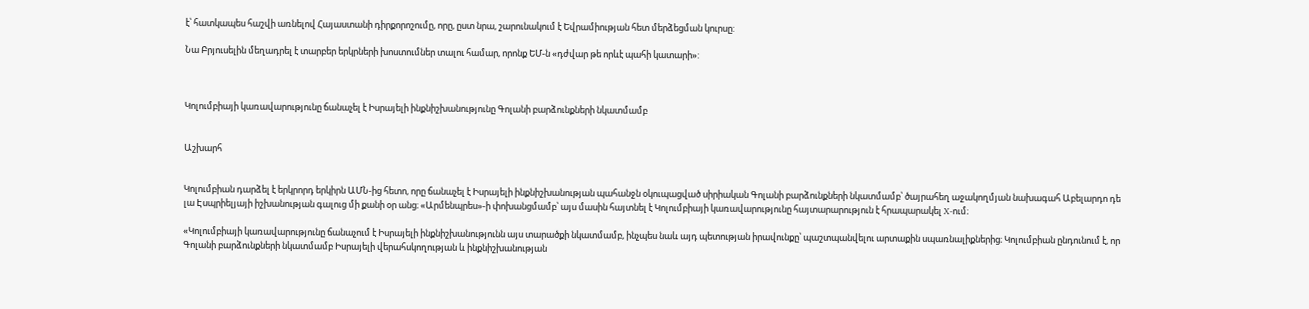է՝ հատկապես հաշվի առնելով Հայաստանի դիրքորոշումը, որը, ըստ նրա, շարունակում է Եվրամիության հետ մերձեցման կուրսը:

Նա Բրյուսելին մեղադրել է տարբեր երկրների խոստումներ տալու համար, որոնք ԵՄ-ն «դժվար թե որևէ պահի կատարի»:



Կոլումբիայի կառավարությունը ճանաչել է Իսրայելի ինքնիշխանությունը Գոլանի բարձունքների նկատմամբ


Աշխարհ


Կոլումբիան դարձել է երկրորդ երկիրն ԱՄՆ-ից հետո, որը ճանաչել է Իսրայելի ինքնիշխանության պահանջն օկուպացված սիրիական Գոլանի բարձունքների նկատմամբ՝ ծայրահեղ աջակողմյան նախագահ Աբելարդո դե լա Էսպրիելյայի իշխանության գալուց մի քանի օր անց։ «Արմենպրես»-ի փոխանցմամբ՝ այս մասին հայտնել է Կոլումբիայի կառավարությունը հայտարարություն է հրապարակել X-ում։

«Կոլումբիայի կառավարությունը ճանաչում է Իսրայելի ինքնիշխանությունն այս տարածքի նկատմամբ, ինչպես նաև այդ պետության իրավունքը՝ պաշտպանվելու արտաքին սպառնալիքներից։ Կոլումբիան ընդունում է, որ Գոլանի բարձունքների նկատմամբ Իսրայելի վերահսկողության և ինքնիշխանության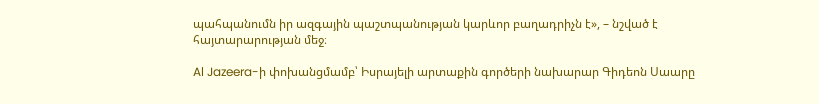պահպանումն իր ազգային պաշտպանության կարևոր բաղադրիչն է», – նշված է հայտարարության մեջ։

Al Jazeera-ի փոխանցմամբ՝ Իսրայելի արտաքին գործերի նախարար Գիդեոն Սաարը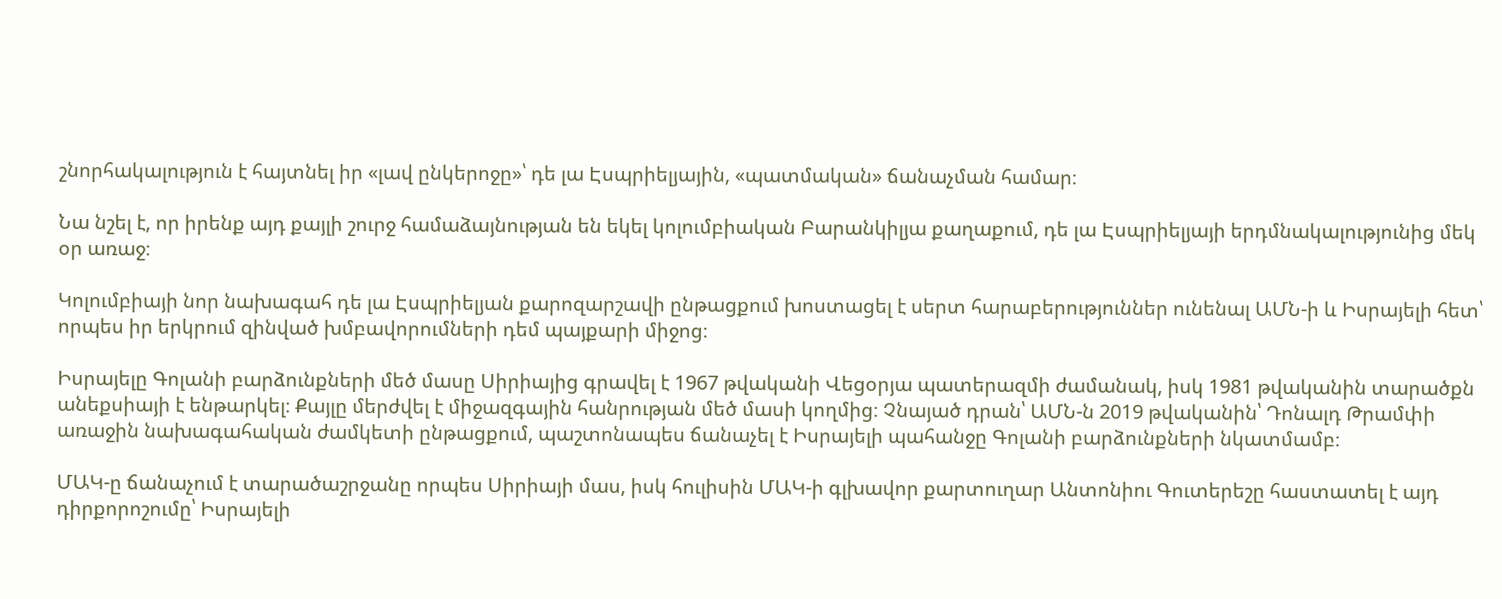շնորհակալություն է հայտնել իր «լավ ընկերոջը»՝ դե լա Էսպրիելյային, «պատմական» ճանաչման համար։

Նա նշել է, որ իրենք այդ քայլի շուրջ համաձայնության են եկել կոլումբիական Բարանկիլյա քաղաքում, դե լա Էսպրիելյայի երդմնակալությունից մեկ օր առաջ։

Կոլումբիայի նոր նախագահ դե լա Էսպրիելյան քարոզարշավի ընթացքում խոստացել է սերտ հարաբերություններ ունենալ ԱՄՆ-ի և Իսրայելի հետ՝ որպես իր երկրում զինված խմբավորումների դեմ պայքարի միջոց։

Իսրայելը Գոլանի բարձունքների մեծ մասը Սիրիայից գրավել է 1967 թվականի Վեցօրյա պատերազմի ժամանակ, իսկ 1981 թվականին տարածքն անեքսիայի է ենթարկել։ Քայլը մերժվել է միջազգային հանրության մեծ մասի կողմից։ Չնայած դրան՝ ԱՄՆ-ն 2019 թվականին՝ Դոնալդ Թրամփի առաջին նախագահական ժամկետի ընթացքում, պաշտոնապես ճանաչել է Իսրայելի պահանջը Գոլանի բարձունքների նկատմամբ։

ՄԱԿ-ը ճանաչում է տարածաշրջանը որպես Սիրիայի մաս, իսկ հուլիսին ՄԱԿ-ի գլխավոր քարտուղար Անտոնիու Գուտերեշը հաստատել է այդ դիրքորոշումը՝ Իսրայելի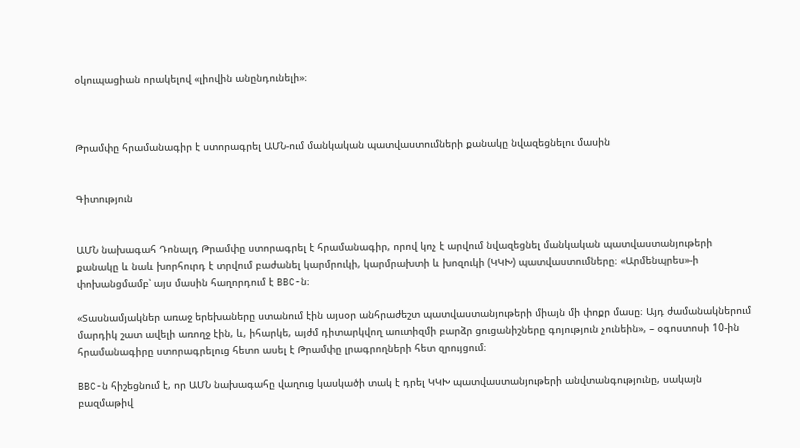օկուպացիան որակելով «լիովին անընդունելի»։



Թրամփը հրամանագիր է ստորագրել ԱՄՆ-ում մանկական պատվաստումների քանակը նվազեցնելու մասին


Գիտություն


ԱՄՆ նախագահ Դոնալդ Թրամփը ստորագրել է հրամանագիր, որով կոչ է արվում նվազեցնել մանկական պատվաստանյութերի քանակը և նաև խորհուրդ է տրվում բաժանել կարմրուկի, կարմրախտի և խոզուկի (ԿԿԽ) պատվաստումները։ «Արմենպրես»-ի փոխանցմամբ՝ այս մասին հաղորդում է BBC-ն։

«Տասնամյակներ առաջ երեխաները ստանում էին այսօր անհրաժեշտ պատվաստանյութերի միայն մի փոքր մասը։ Այդ ժամանակներում մարդիկ շատ ավելի առողջ էին, և, իհարկե, այժմ դիտարկվող աուտիզմի բարձր ցուցանիշները գոյություն չունեին», – օգոստոսի 10-ին հրամանագիրը ստորագրելուց հետո ասել է Թրամփը լրագրողների հետ զրույցում։

BBC-ն հիշեցնում է, որ ԱՄՆ նախագահը վաղուց կասկածի տակ է դրել ԿԿԽ պատվաստանյութերի անվտանգությունը, սակայն բազմաթիվ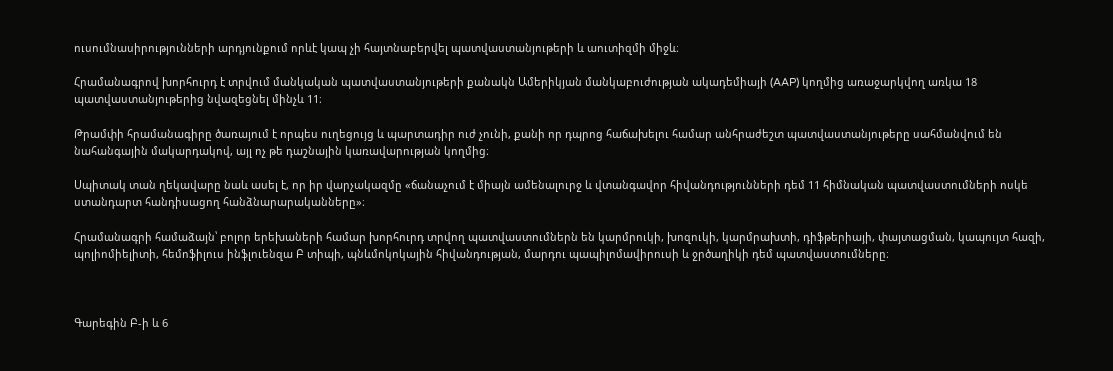ուսումնասիրությունների արդյունքում որևէ կապ չի հայտնաբերվել պատվաստանյութերի և աուտիզմի միջև։

Հրամանագրով խորհուրդ է տրվում մանկական պատվաստանյութերի քանակն Ամերիկյան մանկաբուժության ակադեմիայի (AAP) կողմից առաջարկվող առկա 18 պատվաստանյութերից նվազեցնել մինչև 11։

Թրամփի հրամանագիրը ծառայում է որպես ուղեցույց և պարտադիր ուժ չունի, քանի որ դպրոց հաճախելու համար անհրաժեշտ պատվաստանյութերը սահմանվում են նահանգային մակարդակով, այլ ոչ թե դաշնային կառավարության կողմից։

Սպիտակ տան ղեկավարը նաև ասել է, որ իր վարչակազմը «ճանաչում է միայն ամենալուրջ և վտանգավոր հիվանդությունների դեմ 11 հիմնական պատվաստումների ոսկե ստանդարտ հանդիսացող հանձնարարականները»։

Հրամանագրի համաձայն՝ բոլոր երեխաների համար խորհուրդ տրվող պատվաստումներն են կարմրուկի, խոզուկի, կարմրախտի, դիֆթերիայի, փայտացման, կապույտ հազի, պոլիոմիելիտի, հեմոֆիլուս ինֆլուենզա Բ տիպի, պնևմոկոկային հիվանդության, մարդու պապիլոմավիրուսի և ջրծաղիկի դեմ պատվաստումները։



Գարեգին Բ-ի և 6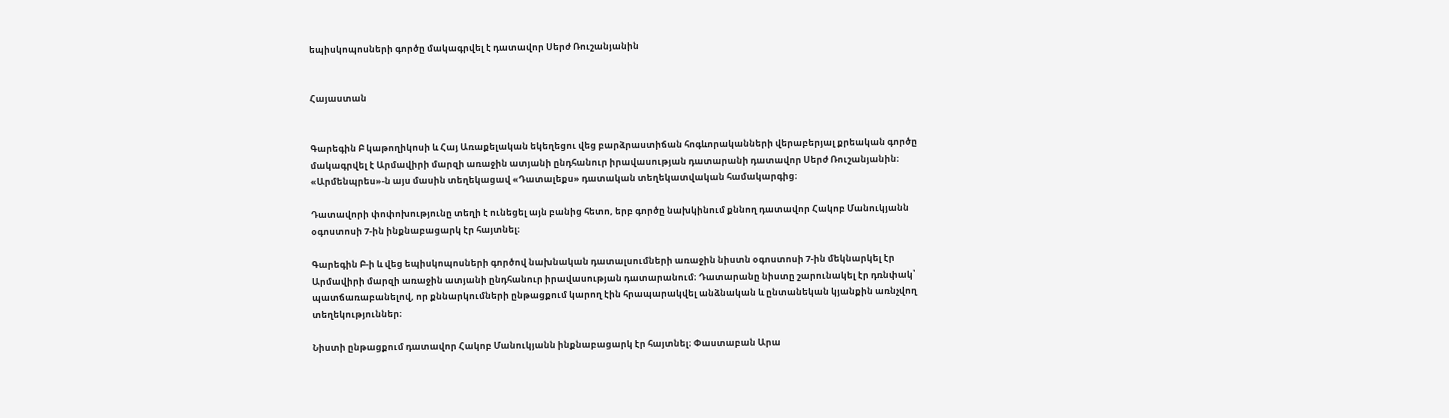եպիսկոպոսների գործը մակագրվել է դատավոր Սերժ Ռուշանյանին


Հայաստան


Գարեգին Բ կաթողիկոսի և Հայ Առաքելական եկեղեցու վեց բարձրաստիճան հոգևորականների վերաբերյալ քրեական գործը մակագրվել է Արմավիրի մարզի առաջին ատյանի ընդհանուր իրավասության դատարանի դատավոր Սերժ Ռուշանյանին։ «Արմենպրես»-ն այս մասին տեղեկացավ «Դատալեքս» դատական տեղեկատվական համակարգից։

Դատավորի փոփոխությունը տեղի է ունեցել այն բանից հետո, երբ գործը նախկինում քննող դատավոր Հակոբ Մանուկյանն օգոստոսի 7-ին ինքնաբացարկ էր հայտնել։

Գարեգին Բ-ի և վեց եպիսկոպոսների գործով նախնական դատալսումների առաջին նիստն օգոստոսի 7-ին մեկնարկել էր Արմավիրի մարզի առաջին ատյանի ընդհանուր իրավասության դատարանում։ Դատարանը նիստը շարունակել էր դռնփակ՝ պատճառաբանելով, որ քննարկումների ընթացքում կարող էին հրապարակվել անձնական և ընտանեկան կյանքին առնչվող տեղեկություններ։

Նիստի ընթացքում դատավոր Հակոբ Մանուկյանն ինքնաբացարկ էր հայտնել։ Փաստաբան Արա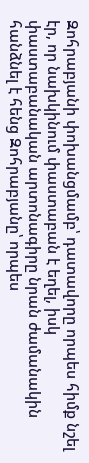Զոհրաբյանի փոխանցմամբ՝ դատավորը որպես հիմք նշել էր, որ նախկինում փաստաբան է եղել, իսկ փաստաբանական արտոնագիրը նրան ժամանակին հանձնել է հենց Զոհրաբյանը՝ որպես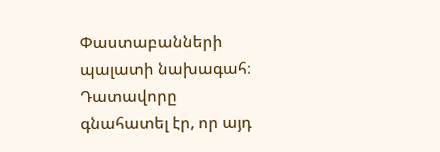Փաստաբանների պալատի նախագահ։ Դատավորը գնահատել էր, որ այդ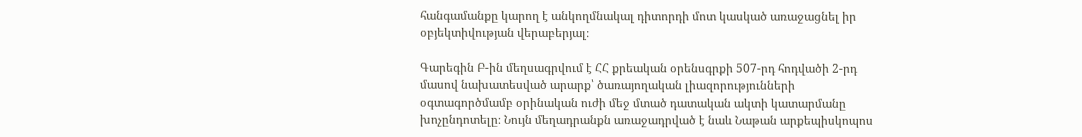հանգամանքը կարող է անկողմնակալ դիտորդի մոտ կասկած առաջացնել իր օբյեկտիվության վերաբերյալ։

Գարեգին Բ-ին մեղսագրվում է ՀՀ քրեական օրենսգրքի 507-րդ հոդվածի 2-րդ մասով նախատեսված արարք՝ ծառայողական լիազորությունների օգտագործմամբ օրինական ուժի մեջ մտած դատական ակտի կատարմանը խոչընդոտելը։ Նույն մեղադրանքն առաջադրված է նաև Նաթան արքեպիսկոպոս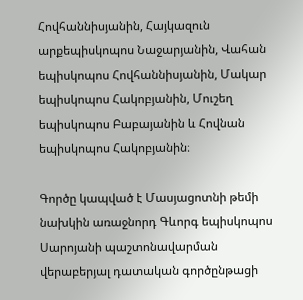Հովհաննիսյանին, Հայկազուն արքեպիսկոպոս Նաջարյանին, Վահան եպիսկոպոս Հովհաննիսյանին, Մակար եպիսկոպոս Հակոբյանին, Մուշեղ եպիսկոպոս Բաբայանին և Հովնան եպիսկոպոս Հակոբյանին։

Գործը կապված է Մասյացոտնի թեմի նախկին առաջնորդ Գևորգ եպիսկոպոս Սարոյանի պաշտոնավարման վերաբերյալ դատական գործընթացի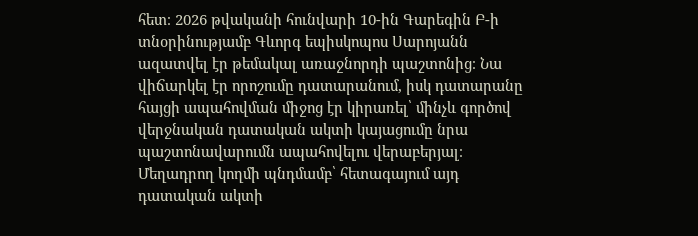հետ։ 2026 թվականի հունվարի 10-ին Գարեգին Բ-ի տնօրինությամբ Գևորգ եպիսկոպոս Սարոյանն ազատվել էր թեմակալ առաջնորդի պաշտոնից։ Նա վիճարկել էր որոշումը դատարանում, իսկ դատարանը հայցի ապահովման միջոց էր կիրառել՝ մինչև գործով վերջնական դատական ակտի կայացումը նրա պաշտոնավարումն ապահովելու վերաբերյալ։ Մեղադրող կողմի պնդմամբ՝ հետագայում այդ դատական ակտի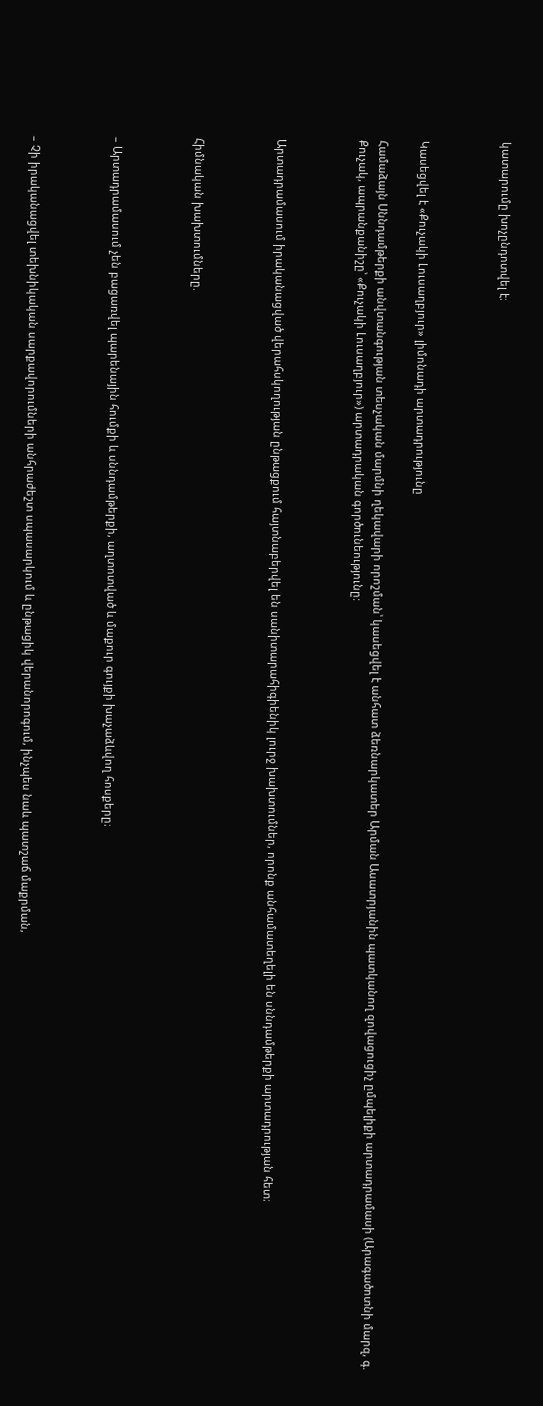կատարումը խոչընդոտվել է։



Կասեցվել է «Քուչակի Լուսաղբյուր» լիմոնադի արտադրությունը

Համաձայն Սննդամթերքի անվտանգության տեսչական մարմնի ղեկավարի որոշման՝ կասեցվել է անհատ ձեռնարկատեր Արման Ասատրյանին պատկանող զովացուցիչ ըմպելիքի արտադրամասի (Արագածոտնի մարզ, գ. Քուչակ, ապրանքանիշը՝ «Քուչակի Լուսաղբյուր») արտադրական գործունեությունը:



Արտադրամասում իրականացված վերահսկողության ընթացքում հայտնաբերվել են սանիտարահիգիենիկ լուրջ խախտումներ, որոնք անհամատեղելի են սննդամթերքի արտադրության հետ։



Հիմնական խախտումները.



– Արտադրամասում չեն բացառվել պարենային հումքի և սննդամթերքի, աղտոտված և մաքուր գույքի խաչաձևվող հոսքերը։



– Չի իրականացվել տեխնիկական սարքավորումների անհրաժեշտ սպասարկում և ընթացիկ վերանորոգում, ինչպես նաև պատշաճ մաքրման,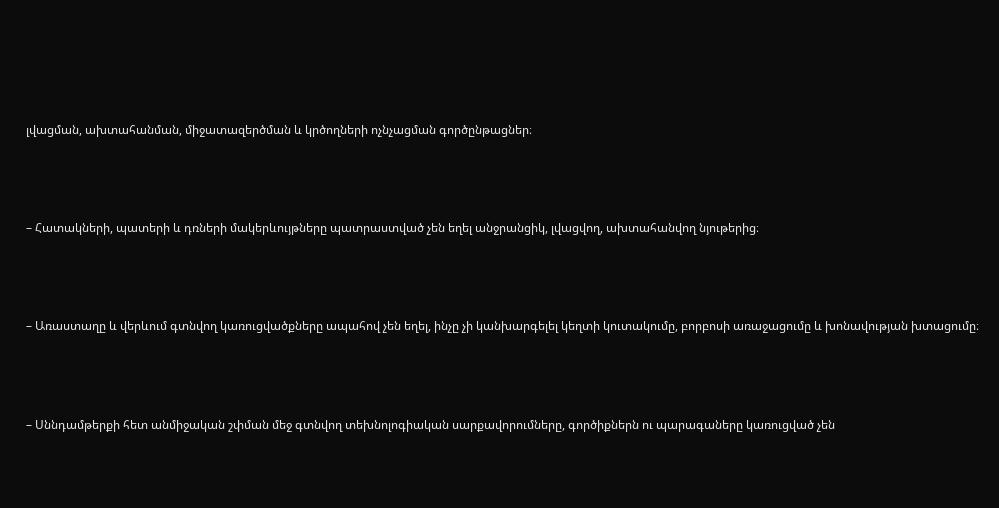լվացման, ախտահանման, միջատազերծման և կրծողների ոչնչացման գործընթացներ։



– Հատակների, պատերի և դռների մակերևույթները պատրաստված չեն եղել անջրանցիկ, լվացվող, ախտահանվող նյութերից։



– Առաստաղը և վերևում գտնվող կառուցվածքները ապահով չեն եղել, ինչը չի կանխարգելել կեղտի կուտակումը, բորբոսի առաջացումը և խոնավության խտացումը։



– Սննդամթերքի հետ անմիջական շփման մեջ գտնվող տեխնոլոգիական սարքավորումները, գործիքներն ու պարագաները կառուցված չեն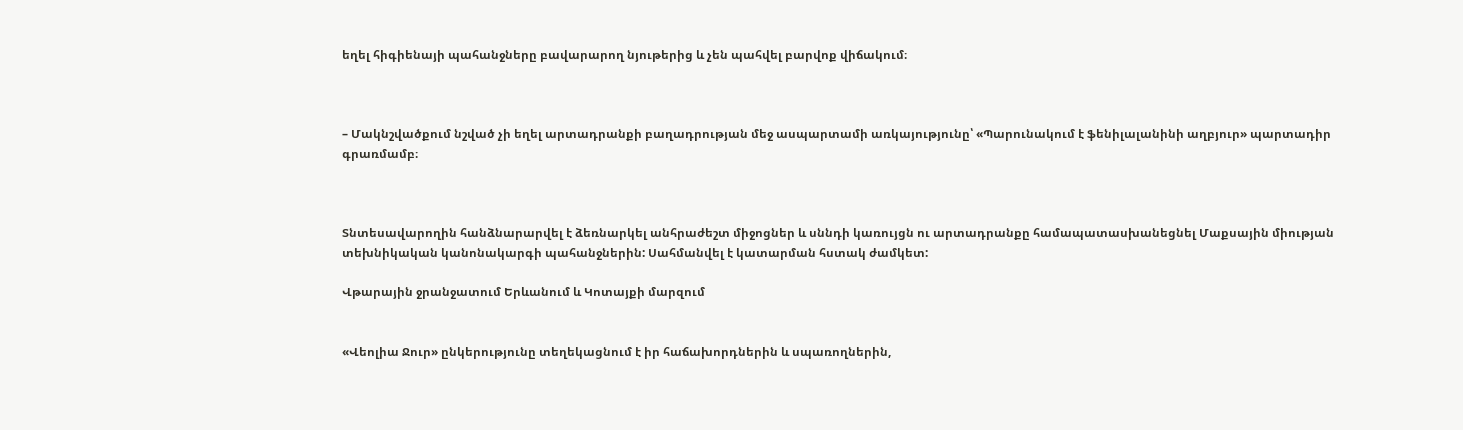եղել հիգիենայի պահանջները բավարարող նյութերից և չեն պահվել բարվոք վիճակում։



– Մակնշվածքում նշված չի եղել արտադրանքի բաղադրության մեջ ասպարտամի առկայությունը՝ «Պարունակում է ֆենիլալանինի աղբյուր» պարտադիր գրառմամբ։



Տնտեսավարողին հանձնարարվել է ձեռնարկել անհրաժեշտ միջոցներ և սննդի կառույցն ու արտադրանքը համապատասխանեցնել Մաքսային միության տեխնիկական կանոնակարգի պահանջներին: Սահմանվել է կատարման հստակ ժամկետ:

Վթարային ջրանջատում Երևանում և Կոտայքի մարզում


«Վեոլիա Ջուր» ընկերությունը տեղեկացնում է իր հաճախորդներին և սպառողներին,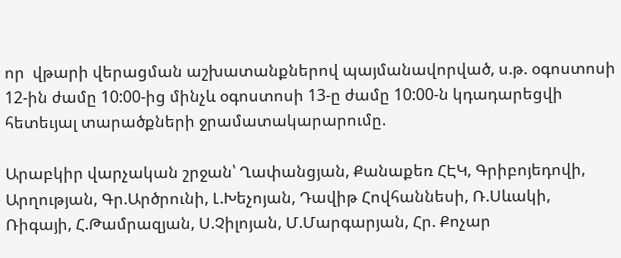որ  վթարի վերացման աշխատանքներով պայմանավորված, ս.թ. օգոստոսի 12-ին ժամը 10:00-ից մինչև օգոստոսի 13-ը ժամը 10:00-ն կդադարեցվի հետեւյալ տարածքների ջրամատակարարումը.

Արաբկիր վարչական շրջան՝ Ղափանցյան, Քանաքեռ ՀԷԿ, Գրիբոյեդովի, Արղության, Գր.Արծրունի, Լ.Խեչոյան, Դավիթ Հովհաննեսի, Ռ.Սևակի, Ռիգայի, Հ.Թամրազյան, Ս.Չիլոյան, Մ.Մարգարյան, Հր. Քոչար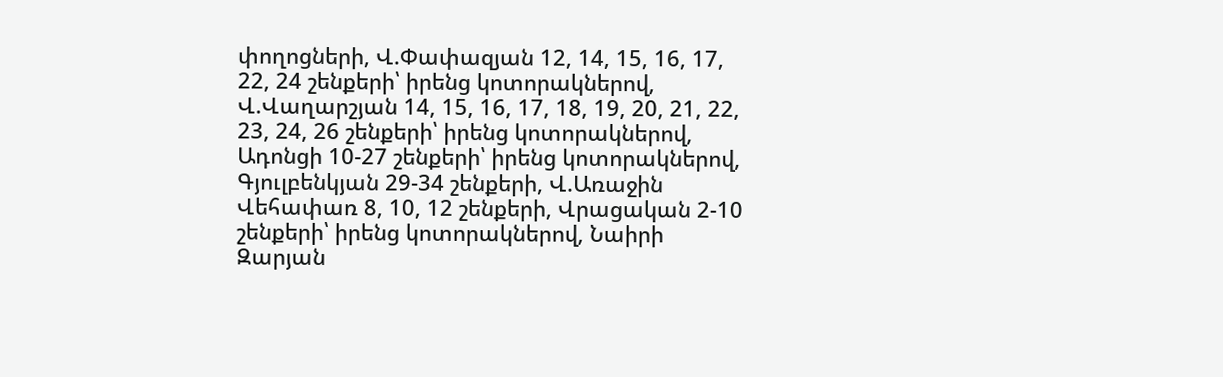փողոցների, Վ.Փափազյան 12, 14, 15, 16, 17, 22, 24 շենքերի՝ իրենց կոտորակներով, Վ.Վաղարշյան 14, 15, 16, 17, 18, 19, 20, 21, 22, 23, 24, 26 շենքերի՝ իրենց կոտորակներով, Ադոնցի 10-27 շենքերի՝ իրենց կոտորակներով, Գյուլբենկյան 29-34 շենքերի, Վ.Առաջին Վեհափառ 8, 10, 12 շենքերի, Վրացական 2-10 շենքերի՝ իրենց կոտորակներով, Նաիրի Զարյան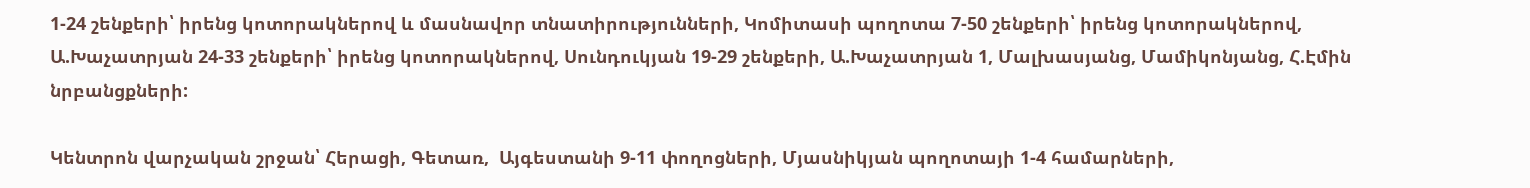1-24 շենքերի՝ իրենց կոտորակներով և մասնավոր տնատիրությունների, Կոմիտասի պողոտա 7-50 շենքերի՝ իրենց կոտորակներով, Ա.Խաչատրյան 24-33 շենքերի՝ իրենց կոտորակներով, Սունդուկյան 19-29 շենքերի, Ա.Խաչատրյան 1, Մալխասյանց, Մամիկոնյանց, Հ.Էմին նրբանցքների:

Կենտրոն վարչական շրջան՝ Հերացի, Գետառ,  Այգեստանի 9-11 փողոցների, Մյասնիկյան պողոտայի 1-4 համարների,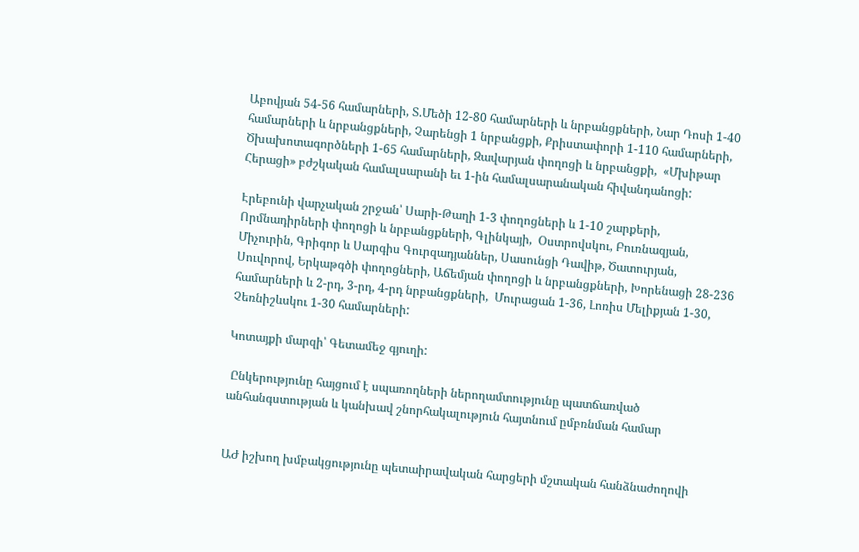Աբովյան 54-56 համարների, Տ.Մեծի 12-80 համարների և նրբանցքների, Նար Դոսի 1-40 համարների և նրբանցքների, Չարենցի 1 նրբանցքի, Քրիստափորի 1-110 համարների, Ծխախոտագործների 1-65 համարների, Զավարյան փողոցի և նրբանցքի,  «Մխիթար Հերացի» բժշկական համալսարանի եւ 1-ին համալսարանական հիվանդանոցի:

Էրեբունի վարչական շրջան՝ Սարի-Թաղի 1-3 փողոցների և 1-10 շարքերի, Որմնադիրների փողոցի և նրբանցքների, Գլինկայի,  Օստրովսկու, Բուռնազյան, Միչուրին, Գրիգոր և Սարգիս Գուրզադյաններ, Սասունցի Դավիթ, Ծատուրյան, Սուվորով, Երկաթգծի փողոցների, Աճեմյան փողոցի և նրբանցքների, Խորենացի 28-236 համարների և 2-րդ, 3-րդ, 4-րդ նրբանցքների,  Մուրացան 1-36, Լոռիս Մելիքյան 1-30, Չեռնիշևսկու 1-30 համարների:

Կոտայքի մարզի՝ Գետամեջ գյուղի:

 Ընկերությունը հայցում է սպառողների ներողամտությունը պատճառված անհանգստության և կանխավ շնորհակալություն հայտնում ըմբռնման համար


ԱԺ իշխող խմբակցությունը պետաիրավական հարցերի մշտական հանձնաժողովի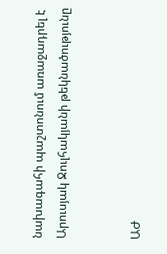նախագահի պաշտոնում առաջադրել է Արուսյակ Ջուլհակյանի թեկնածությունը


ԱԺ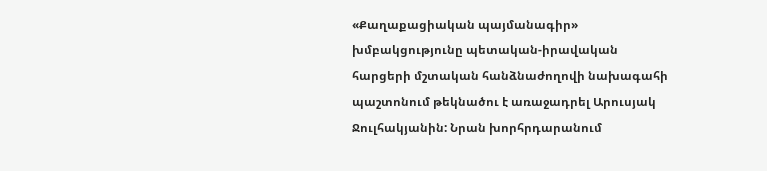«Քաղաքացիական պայմանագիր» խմբակցությունը պետական-իրավական հարցերի մշտական հանձնաժողովի նախագահի պաշտոնում թեկնածու է առաջադրել Արուսյակ Ջուլհակյանին: Նրան խորհրդարանում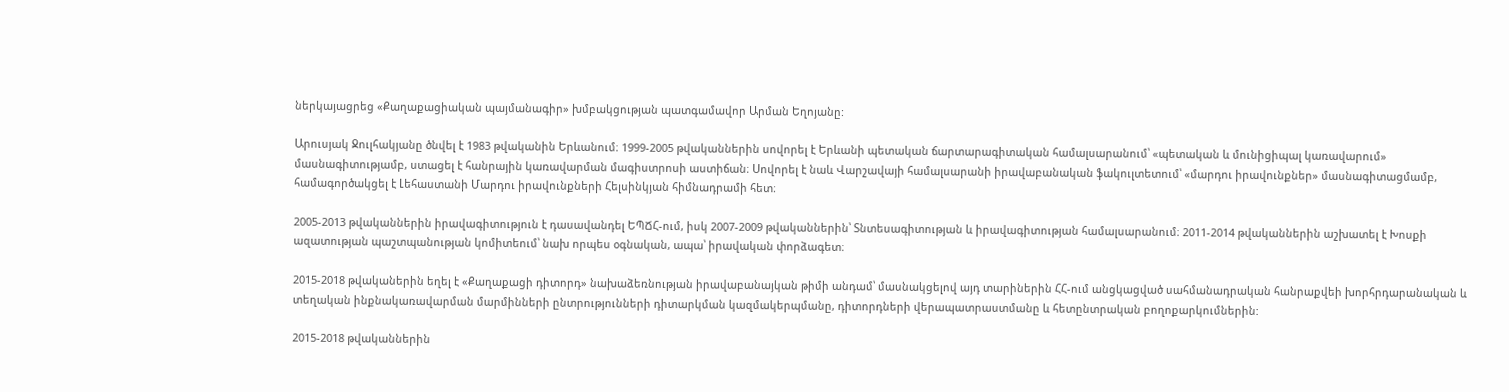ներկայացրեց «Քաղաքացիական պայմանագիր» խմբակցության պատգամավոր Արման Եղոյանը:

Արուսյակ Ջուլհակյանը ծնվել է 1983 թվականին Երևանում։ 1999-2005 թվականներին սովորել է Երևանի պետական ճարտարագիտական համալսարանում՝ «պետական և մունիցիպալ կառավարում» մասնագիտությամբ, ստացել է հանրային կառավարման մագիստրոսի աստիճան։ Սովորել է նաև Վարշավայի համալսարանի իրավաբանական ֆակուլտետում՝ «մարդու իրավունքներ» մասնագիտացմամբ, համագործակցել է Լեհաստանի Մարդու իրավունքների Հելսինկյան հիմնադրամի հետ։

2005-2013 թվականներին իրավագիտություն է դասավանդել ԵՊՃՀ-ում, իսկ 2007-2009 թվականներին՝ Տնտեսագիտության և իրավագիտության համալսարանում։ 2011-2014 թվականներին աշխատել է Խոսքի ազատության պաշտպանության կոմիտեում՝ նախ որպես օգնական, ապա՝ իրավական փորձագետ։

2015-2018 թվականերին եղել է «Քաղաքացի դիտորդ» նախաձեռնության իրավաբանայկան թիմի անդամ՝ մասնակցելով այդ տարիներին ՀՀ-ում անցկացված սահմանադրական հանրաքվեի խորհրդարանական և տեղական ինքնակառավարման մարմինների ընտրությունների դիտարկման կազմակերպմանը, դիտորդների վերապատրաստմանը և հետընտրական բողոքարկումներին:

2015-2018 թվականներին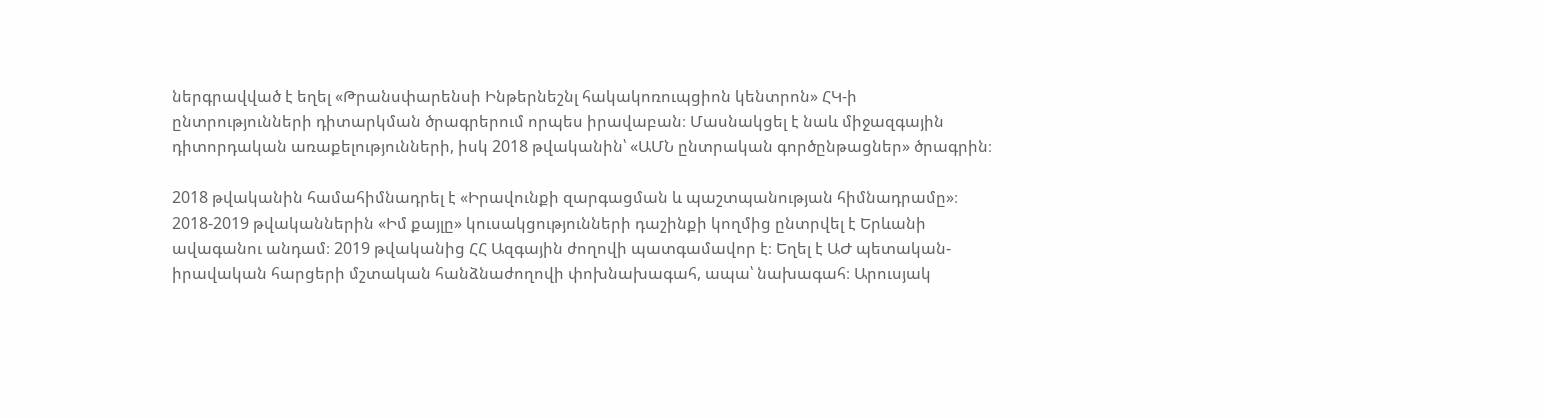ներգրավված է եղել «Թրանսփարենսի Ինթերնեշնլ հակակոռուպցիոն կենտրոն» ՀԿ-ի ընտրությունների դիտարկման ծրագրերում որպես իրավաբան։ Մասնակցել է նաև միջազգային դիտորդական առաքելությունների, իսկ 2018 թվականին՝ «ԱՄՆ ընտրական գործընթացներ» ծրագրին։

2018 թվականին համահիմնադրել է «Իրավունքի զարգացման և պաշտպանության հիմնադրամը»։ 2018-2019 թվականներին «Իմ քայլը» կուսակցությունների դաշինքի կողմից ընտրվել է Երևանի ավագանու անդամ։ 2019 թվականից ՀՀ Ազգային ժողովի պատգամավոր է։ Եղել է ԱԺ պետական-իրավական հարցերի մշտական հանձնաժողովի փոխնախագահ, ապա՝ նախագահ։ Արուսյակ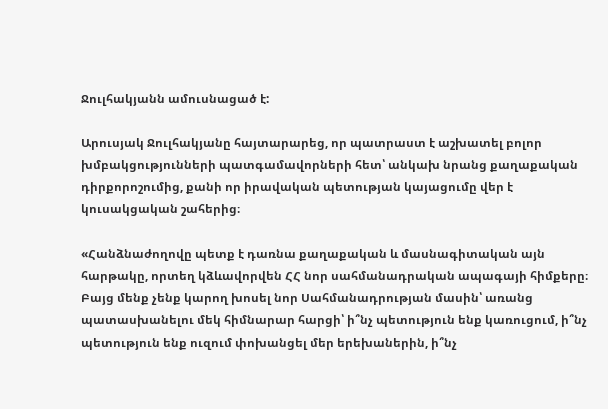Ջուլհակյանն ամուսնացած է:

Արուսյակ Ջուլհակյանը հայտարարեց, որ պատրաստ է աշխատել բոլոր խմբակցությունների պատգամավորների հետ՝ անկախ նրանց քաղաքական դիրքորոշումից, քանի որ իրավական պետության կայացումը վեր է կուսակցական շահերից։

«Հանձնաժողովը պետք է դառնա քաղաքական և մասնագիտական այն հարթակը, որտեղ կձևավորվեն ՀՀ նոր սահմանադրական ապագայի հիմքերը։ Բայց մենք չենք կարող խոսել նոր Սահմանադրության մասին՝ առանց պատասխանելու մեկ հիմնարար հարցի՝ ի՞նչ պետություն ենք կառուցում, ի՞նչ պետություն ենք ուզում փոխանցել մեր երեխաներին, ի՞նչ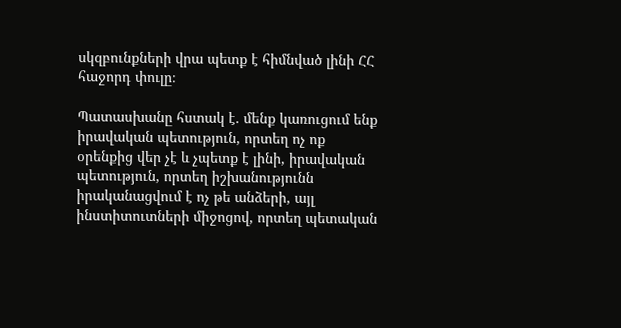սկզբունքների վրա պետք է հիմնված լինի ՀՀ հաջորդ փուլը։

Պատասխանը հստակ է․ մենք կառուցում ենք իրավական պետություն, որտեղ ոչ ոք օրենքից վեր չէ և չպետք է լինի, իրավական պետություն, որտեղ իշխանությունն իրականացվում է ոչ թե անձերի, այլ ինստիտուտների միջոցով, որտեղ պետական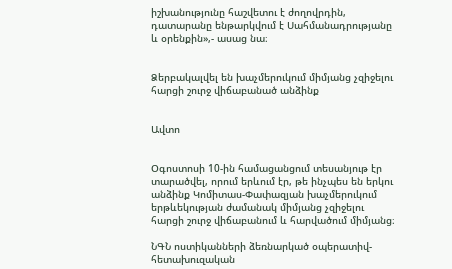իշխանությունը հաշվետու է ժողովրդին, դատարանը ենթարկվում է Սահմանադրությանը և օրենքին»,- ասաց նա։


Ձերբակալվել են խաչմերուկում միմյանց չզիջելու հարցի շուրջ վիճաբանած անձինք


Ավտո


Օգոստոսի 10-ին համացանցում տեսանյութ էր տարածվել, որում երևում էր, թե ինչպես են երկու անձինք Կոմիտաս-Փափազյան խաչմերուկում երթևեկության ժամանակ միմյանց չզիջելու հարցի շուրջ վիճաբանում և հարվածում միմյանց։

ՆԳՆ ոստիկանների ձեռնարկած օպերատիվ-հետախուզական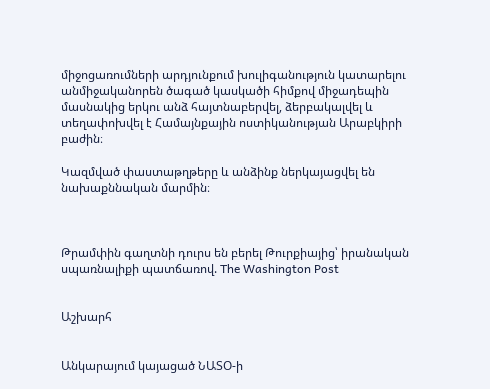միջոցառումների արդյունքում խուլիգանություն կատարելու անմիջականորեն ծագած կասկածի հիմքով միջադեպին մասնակից երկու անձ հայտնաբերվել, ձերբակալվել և տեղափոխվել է Համայնքային ոստիկանության Արաբկիրի բաժին։

Կազմված փաստաթղթերը և անձինք ներկայացվել են նախաքննական մարմին։



Թրամփին գաղտնի դուրս են բերել Թուրքիայից՝ իրանական սպառնալիքի պատճառով. The Washington Post


Աշխարհ


Անկարայում կայացած ՆԱՏՕ-ի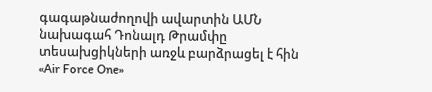գագաթնաժողովի ավարտին ԱՄՆ նախագահ Դոնալդ Թրամփը տեսախցիկների առջև բարձրացել է հին «Air Force One»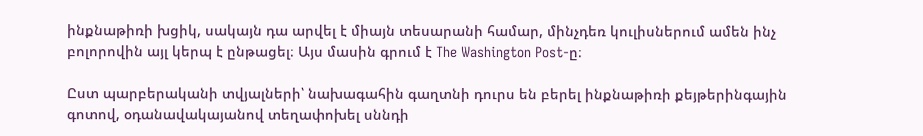ինքնաթիռի խցիկ, սակայն դա արվել է միայն տեսարանի համար, մինչդեռ կուլիսներում ամեն ինչ բոլորովին այլ կերպ է ընթացել։ Այս մասին գրում է The Washington Post-ը։

Ըստ պարբերականի տվյալների՝ նախագահին գաղտնի դուրս են բերել ինքնաթիռի քեյթերինգային գոտով, օդանավակայանով տեղափոխել սննդի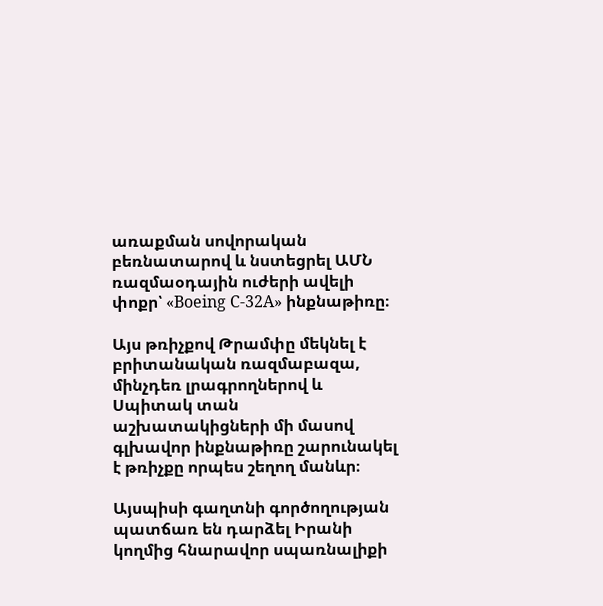առաքման սովորական բեռնատարով և նստեցրել ԱՄՆ ռազմաօդային ուժերի ավելի փոքր՝ «Boeing C-32A» ինքնաթիռը։

Այս թռիչքով Թրամփը մեկնել է բրիտանական ռազմաբազա, մինչդեռ լրագրողներով և Սպիտակ տան աշխատակիցների մի մասով գլխավոր ինքնաթիռը շարունակել է թռիչքը որպես շեղող մանևր։

Այսպիսի գաղտնի գործողության պատճառ են դարձել Իրանի կողմից հնարավոր սպառնալիքի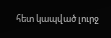հետ կապված լուրջ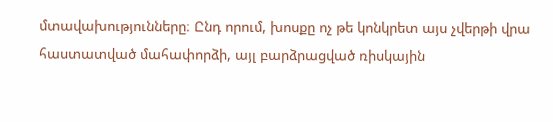մտավախությունները։ Ընդ որում, խոսքը ոչ թե կոնկրետ այս չվերթի վրա հաստատված մահափորձի, այլ բարձրացված ռիսկային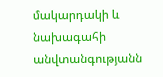մակարդակի և նախագահի անվտանգությանն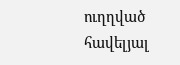ուղղված հավելյալ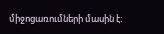միջոցառումների մասին է։